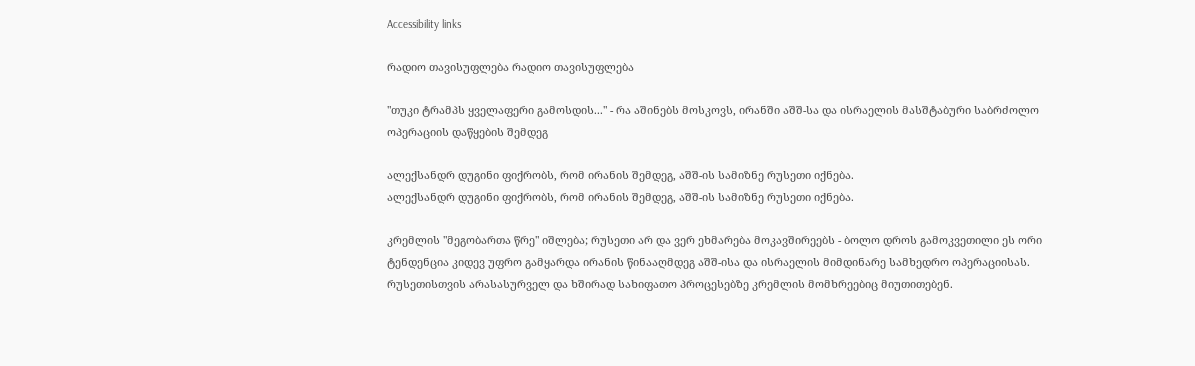Accessibility links

რადიო თავისუფლება რადიო თავისუფლება

"თუკი ტრამპს ყველაფერი გამოსდის..." - რა აშინებს მოსკოვს, ირანში აშშ-სა და ისრაელის მასშტაბური საბრძოლო ოპერაციის დაწყების შემდეგ

ალექსანდრ დუგინი ფიქრობს, რომ ირანის შემდეგ, აშშ-ის სამიზნე რუსეთი იქნება.
ალექსანდრ დუგინი ფიქრობს, რომ ირანის შემდეგ, აშშ-ის სამიზნე რუსეთი იქნება.

კრემლის "მეგობართა წრე" იშლება; რუსეთი არ და ვერ ეხმარება მოკავშირეებს - ბოლო დროს გამოკვეთილი ეს ორი ტენდენცია კიდევ უფრო გამყარდა ირანის წინააღმდეგ აშშ-ისა და ისრაელის მიმდინარე სამხედრო ოპერაციისას. რუსეთისთვის არასასურველ და ხშირად სახიფათო პროცესებზე კრემლის მომხრეებიც მიუთითებენ.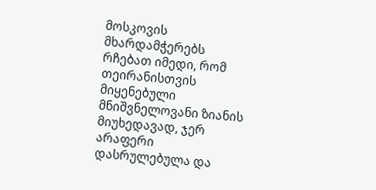მოსკოვის მხარდამჭერებს რჩებათ იმედი, რომ თეირანისთვის მიყენებული მნიშვნელოვანი ზიანის მიუხედავად, ჯერ არაფერი დასრულებულა და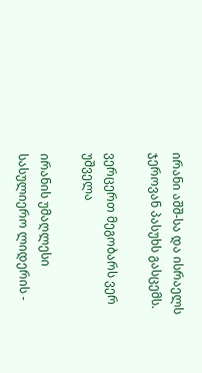ირანი აშშ-სა და ისრაელს ჯეროვან პასუხს გასცემს.

ვერცერთ მეგობარს ვერ უშველა

ირანის უმაღლესი სასულიერო ლიდერის -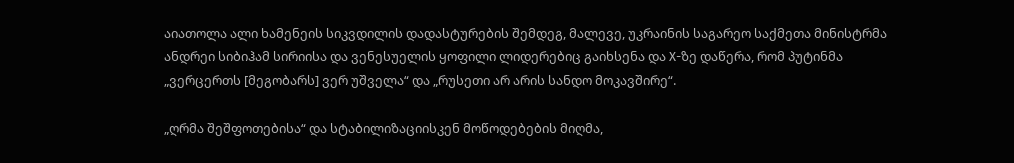აიათოლა ალი ხამენეის სიკვდილის დადასტურების შემდეგ, მალევე, უკრაინის საგარეო საქმეთა მინისტრმა ანდრეი სიბიჰამ სირიისა და ვენესუელის ყოფილი ლიდერებიც გაიხსენა და Х-ზე დაწერა, რომ პუტინმა „ვერცერთს [მეგობარს] ვერ უშველა“ და „რუსეთი არ არის სანდო მოკავშირე“.

„ღრმა შეშფოთებისა“ და სტაბილიზაციისკენ მოწოდებების მიღმა,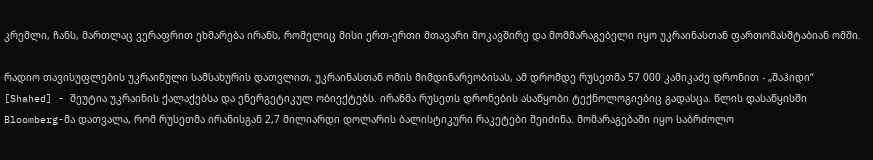კრემლი, ჩანს, მართლაც ვერაფრით ეხმარება ირანს, რომელიც მისი ერთ-ერთი მთავარი მოკავშირე და მომმარაგებელი იყო უკრაინასთან ფართომასშტაბიან ომში.

რადიო თავისუფლების უკრაინული სამსახურის დათვლით, უკრაინასთან ომის მიმდინარეობისას, ამ დრომდე რუსეთმა 57 000 კამიკაძე დრონით - „შაჰიდი“ [Shahed] - შეუტია უკრაინის ქალაქებსა და ენერგეტიკულ ობიექტებს. ირანმა რუსეთს დრონების ასაწყობი ტექნოლოგიებიც გადასცა. წლის დასაწყისში Bloomberg-მა დათვალა, რომ რუსეთმა ირანისგან 2,7 მილიარდი დოლარის ბალისტიკური რაკეტები შეიძინა. მომარაგებაში იყო საბრძოლო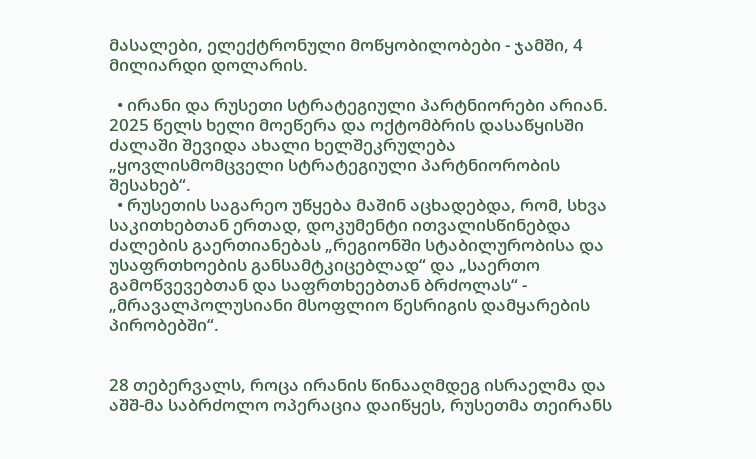მასალები, ელექტრონული მოწყობილობები - ჯამში, 4 მილიარდი დოლარის.

  • ირანი და რუსეთი სტრატეგიული პარტნიორები არიან. 2025 წელს ხელი მოეწერა და ოქტომბრის დასაწყისში ძალაში შევიდა ახალი ხელშეკრულება „ყოვლისმომცველი სტრატეგიული პარტნიორობის შესახებ“.
  • რუსეთის საგარეო უწყება მაშინ აცხადებდა, რომ, სხვა საკითხებთან ერთად, დოკუმენტი ითვალისწინებდა ძალების გაერთიანებას „რეგიონში სტაბილურობისა და უსაფრთხოების განსამტკიცებლად“ და „საერთო გამოწვევებთან და საფრთხეებთან ბრძოლას“ - „მრავალპოლუსიანი მსოფლიო წესრიგის დამყარების პირობებში“.


28 თებერვალს, როცა ირანის წინააღმდეგ ისრაელმა და აშშ-მა საბრძოლო ოპერაცია დაიწყეს, რუსეთმა თეირანს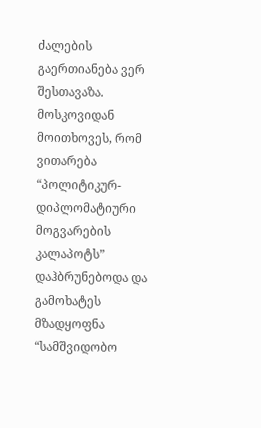ძალების გაერთიანება ვერ შესთავაზა. მოსკოვიდან მოითხოვეს, რომ ვითარება “პოლიტიკურ-დიპლომატიური მოგვარების კალაპოტს” დაჰბრუნებოდა და გამოხატეს მზადყოფნა “სამშვიდობო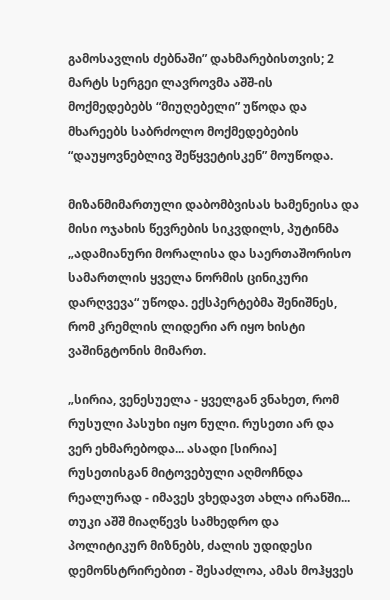გამოსავლის ძებნაში” დახმარებისთვის; 2 მარტს სერგეი ლავროვმა აშშ-ის მოქმედებებს “მიუღებელი” უწოდა და მხარეებს საბრძოლო მოქმედებების “დაუყოვნებლივ შეწყვეტისკენ” მოუწოდა.

მიზანმიმართული დაბომბვისას ხამენეისა და მისი ოჯახის წევრების სიკვდილს, პუტინმა „ადამიანური მორალისა და საერთაშორისო სამართლის ყველა ნორმის ცინიკური დარღვევა“ უწოდა. ექსპერტებმა შენიშნეს, რომ კრემლის ლიდერი არ იყო ხისტი ვაშინგტონის მიმართ.

„სირია, ვენესუელა - ყველგან ვნახეთ, რომ რუსული პასუხი იყო ნული. რუსეთი არ და ვერ ეხმარებოდა... ასადი [სირია] რუსეთისგან მიტოვებული აღმოჩნდა რეალურად - იმავეს ვხედავთ ახლა ირანში... თუკი აშშ მიაღწევს სამხედრო და პოლიტიკურ მიზნებს, ძალის უდიდესი დემონსტრირებით - შესაძლოა, ამას მოჰყვეს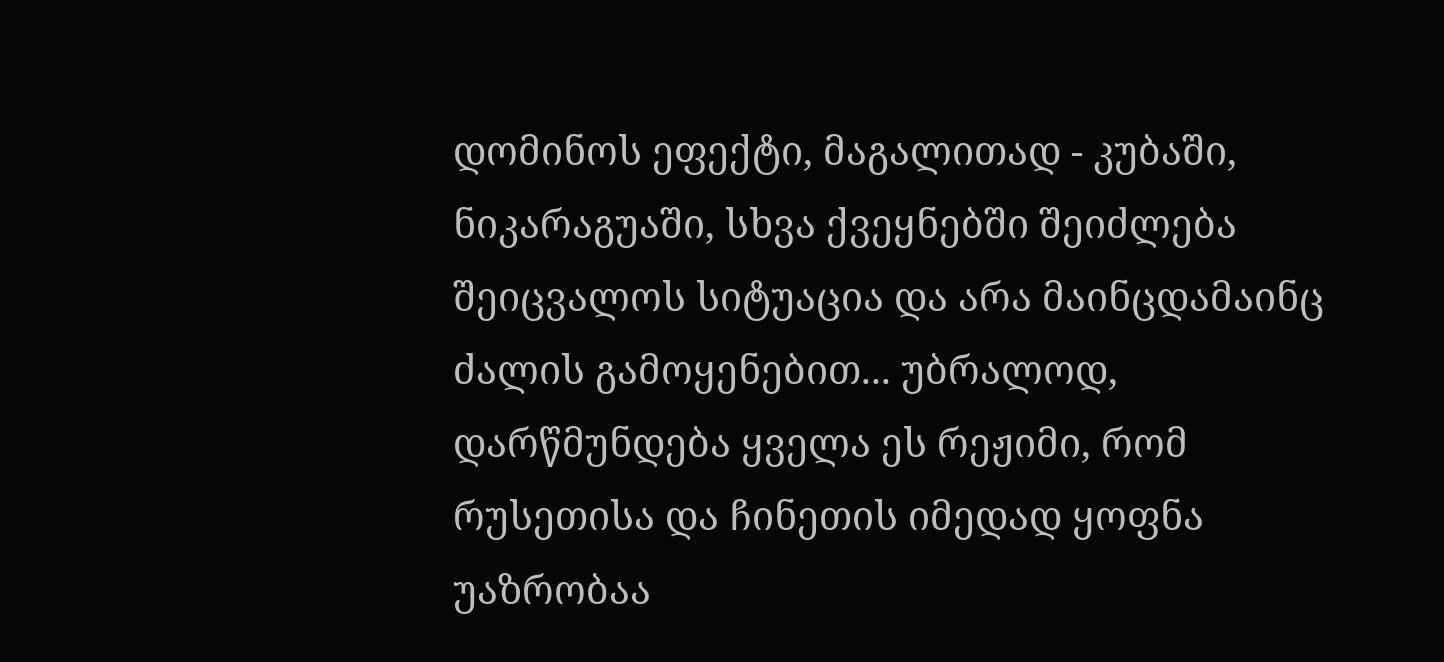დომინოს ეფექტი, მაგალითად - კუბაში, ნიკარაგუაში, სხვა ქვეყნებში შეიძლება შეიცვალოს სიტუაცია და არა მაინცდამაინც ძალის გამოყენებით... უბრალოდ, დარწმუნდება ყველა ეს რეჟიმი, რომ რუსეთისა და ჩინეთის იმედად ყოფნა უაზრობაა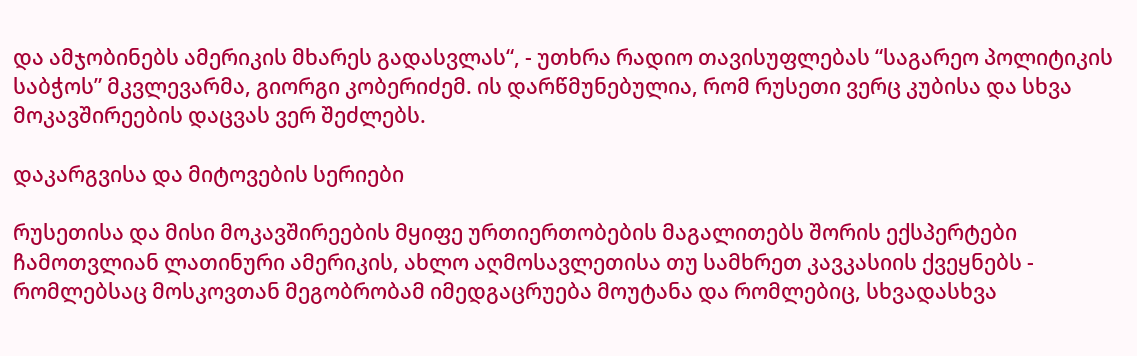და ამჯობინებს ამერიკის მხარეს გადასვლას“, - უთხრა რადიო თავისუფლებას “საგარეო პოლიტიკის საბჭოს” მკვლევარმა, გიორგი კობერიძემ. ის დარწმუნებულია, რომ რუსეთი ვერც კუბისა და სხვა მოკავშირეების დაცვას ვერ შეძლებს.

დაკარგვისა და მიტოვების სერიები

რუსეთისა და მისი მოკავშირეების მყიფე ურთიერთობების მაგალითებს შორის ექსპერტები ჩამოთვლიან ლათინური ამერიკის, ახლო აღმოსავლეთისა თუ სამხრეთ კავკასიის ქვეყნებს - რომლებსაც მოსკოვთან მეგობრობამ იმედგაცრუება მოუტანა და რომლებიც, სხვადასხვა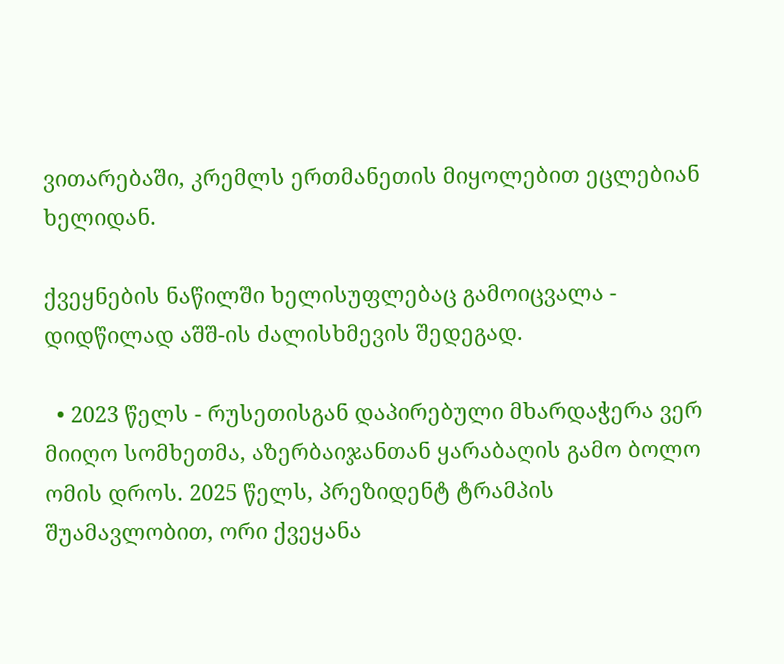ვითარებაში, კრემლს ერთმანეთის მიყოლებით ეცლებიან ხელიდან.

ქვეყნების ნაწილში ხელისუფლებაც გამოიცვალა - დიდწილად აშშ-ის ძალისხმევის შედეგად.

  • 2023 წელს - რუსეთისგან დაპირებული მხარდაჭერა ვერ მიიღო სომხეთმა, აზერბაიჯანთან ყარაბაღის გამო ბოლო ომის დროს. 2025 წელს, პრეზიდენტ ტრამპის შუამავლობით, ორი ქვეყანა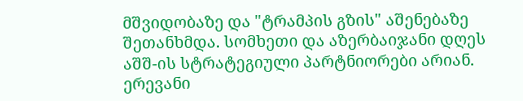მშვიდობაზე და "ტრამპის გზის" აშენებაზე შეთანხმდა. სომხეთი და აზერბაიჯანი დღეს აშშ-ის სტრატეგიული პარტნიორები არიან. ერევანი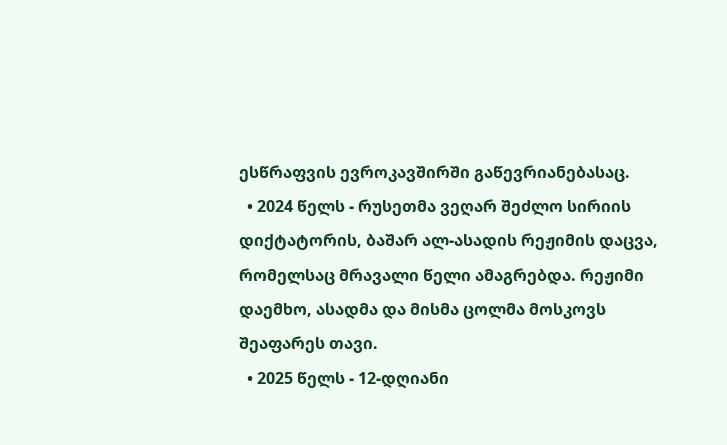ესწრაფვის ევროკავშირში გაწევრიანებასაც.
  • 2024 წელს - რუსეთმა ვეღარ შეძლო სირიის დიქტატორის, ბაშარ ალ-ასადის რეჟიმის დაცვა, რომელსაც მრავალი წელი ამაგრებდა. რეჟიმი დაემხო, ასადმა და მისმა ცოლმა მოსკოვს შეაფარეს თავი.
  • 2025 წელს - 12-დღიანი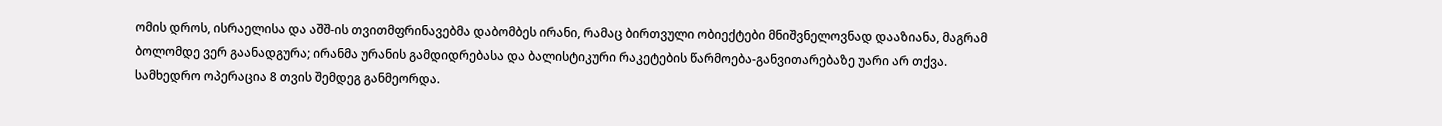ომის დროს, ისრაელისა და აშშ-ის თვითმფრინავებმა დაბომბეს ირანი, რამაც ბირთვული ობიექტები მნიშვნელოვნად დააზიანა, მაგრამ ბოლომდე ვერ გაანადგურა; ირანმა ურანის გამდიდრებასა და ბალისტიკური რაკეტების წარმოება-განვითარებაზე უარი არ თქვა. სამხედრო ოპერაცია 8 თვის შემდეგ განმეორდა.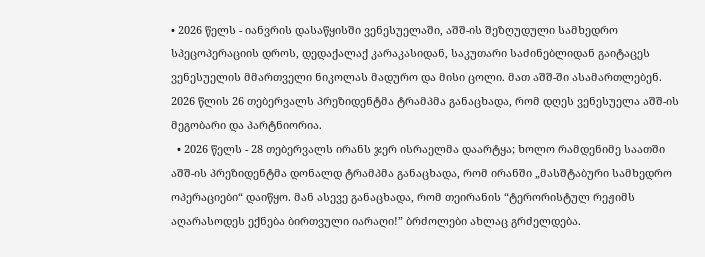• 2026 წელს - იანვრის დასაწყისში ვენესუელაში, აშშ-ის შეზღუდული სამხედრო სპეცოპერაციის დროს, დედაქალაქ კარაკასიდან, საკუთარი საძინებლიდან გაიტაცეს ვენესუელის მმართველი ნიკოლას მადურო და მისი ცოლი. მათ აშშ-ში ასამართლებენ. 2026 წლის 26 თებერვალს პრეზიდენტმა ტრამპმა განაცხადა, რომ დღეს ვენესუელა აშშ-ის მეგობარი და პარტნიორია.
  • 2026 წელს - 28 თებერვალს ირანს ჯერ ისრაელმა დაარტყა; ხოლო რამდენიმე საათში აშშ-ის პრეზიდენტმა დონალდ ტრამპმა განაცხადა, რომ ირანში „მასშტაბური სამხედრო ოპერაციები“ დაიწყო. მან ასევე განაცხადა, რომ თეირანის “ტერორისტულ რეჟიმს აღარასოდეს ექნება ბირთვული იარაღი!” ბრძოლები ახლაც გრძელდება.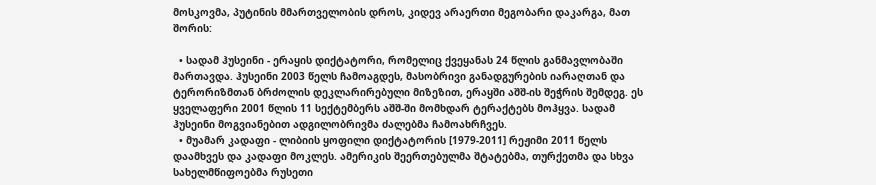მოსკოვმა, პუტინის მმართველობის დროს, კიდევ არაერთი მეგობარი დაკარგა, მათ შორის:

  • სადამ ჰუსეინი - ერაყის დიქტატორი, რომელიც ქვეყანას 24 წლის განმავლობაში მართავდა. ჰუსეინი 2003 წელს ჩამოაგდეს, მასობრივი განადგურების იარაღთან და ტერორიზმთან ბრძოლის დეკლარირებული მიზეზით, ერაყში აშშ-ის შეჭრის შემდეგ. ეს ყველაფერი 2001 წლის 11 სექტემბერს აშშ-ში მომხდარ ტერაქტებს მოჰყვა. სადამ ჰუსეინი მოგვიანებით ადგილობრივმა ძალებმა ჩამოახრჩვეს.
  • მუამარ კადაფი - ლიბიის ყოფილი დიქტატორის [1979-2011] რეჟიმი 2011 წელს დაამხვეს და კადაფი მოკლეს. ამერიკის შეერთებულმა შტატებმა, თურქეთმა და სხვა სახელმწიფოებმა რუსეთი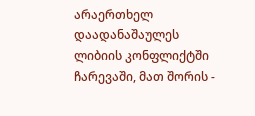არაერთხელ დაადანაშაულეს ლიბიის კონფლიქტში ჩარევაში, მათ შორის -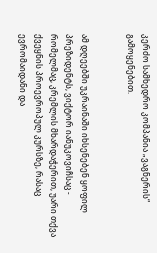კერძო სამხედრო კომპანია „ვაგნერის“ გამოყენებით.


ამ დღეებში უკრაინაში იხსენებენ ყოფილ პრეზიდენტს, ვიქტორ იანუკოვიჩსაც - რომელმაც, კრემლის მხარდაჭერით, უარი თქვა ქვეყნის პროევროპულ კურსზე, რასაც ევრომაიდანი და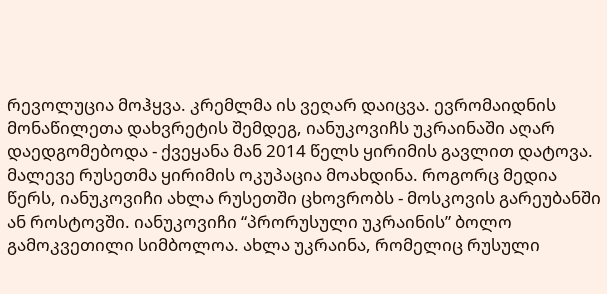რევოლუცია მოჰყვა. კრემლმა ის ვეღარ დაიცვა. ევრომაიდნის მონაწილეთა დახვრეტის შემდეგ, იანუკოვიჩს უკრაინაში აღარ დაედგომებოდა - ქვეყანა მან 2014 წელს ყირიმის გავლით დატოვა. მალევე რუსეთმა ყირიმის ოკუპაცია მოახდინა. როგორც მედია წერს, იანუკოვიჩი ახლა რუსეთში ცხოვრობს - მოსკოვის გარეუბანში ან როსტოვში. იანუკოვიჩი “პრორუსული უკრაინის” ბოლო გამოკვეთილი სიმბოლოა. ახლა უკრაინა, რომელიც რუსული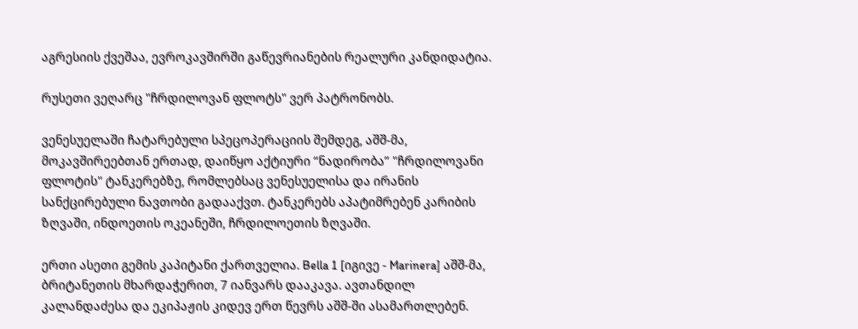აგრესიის ქვეშაა, ევროკავშირში გაწევრიანების რეალური კანდიდატია.

რუსეთი ვეღარც "ჩრდილოვან ფლოტს" ვერ პატრონობს.

ვენესუელაში ჩატარებული სპეცოპერაციის შემდეგ, აშშ-მა, მოკავშირეებთან ერთად, დაიწყო აქტიური “ნადირობა” "ჩრდილოვანი ფლოტის" ტანკერებზე, რომლებსაც ვენესუელისა და ირანის სანქცირებული ნავთობი გადააქვთ. ტანკერებს აპატიმრებენ კარიბის ზღვაში, ინდოეთის ოკეანეში, ჩრდილოეთის ზღვაში.

ერთი ასეთი გემის კაპიტანი ქართველია. Bella 1 [იგივე - Marinera] აშშ-მა, ბრიტანეთის მხარდაჭერით, 7 იანვარს დააკავა. ავთანდილ კალანდაძესა და ეკიპაჟის კიდევ ერთ წევრს აშშ-ში ასამართლებენ.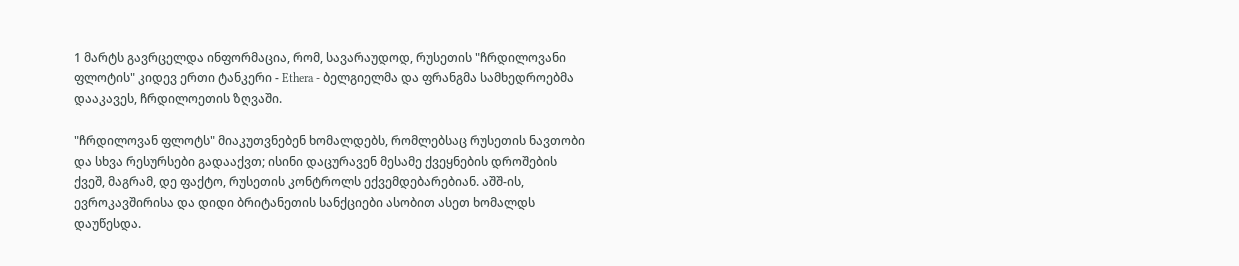1 მარტს გავრცელდა ინფორმაცია, რომ, სავარაუდოდ, რუსეთის "ჩრდილოვანი ფლოტის" კიდევ ერთი ტანკერი - Ethera - ბელგიელმა და ფრანგმა სამხედროებმა დააკავეს, ჩრდილოეთის ზღვაში.

"ჩრდილოვან ფლოტს" მიაკუთვნებენ ხომალდებს, რომლებსაც რუსეთის ნავთობი და სხვა რესურსები გადააქვთ; ისინი დაცურავენ მესამე ქვეყნების დროშების ქვეშ, მაგრამ, დე ფაქტო, რუსეთის კონტროლს ექვემდებარებიან. აშშ-ის, ევროკავშირისა და დიდი ბრიტანეთის სანქციები ასობით ასეთ ხომალდს დაუწესდა.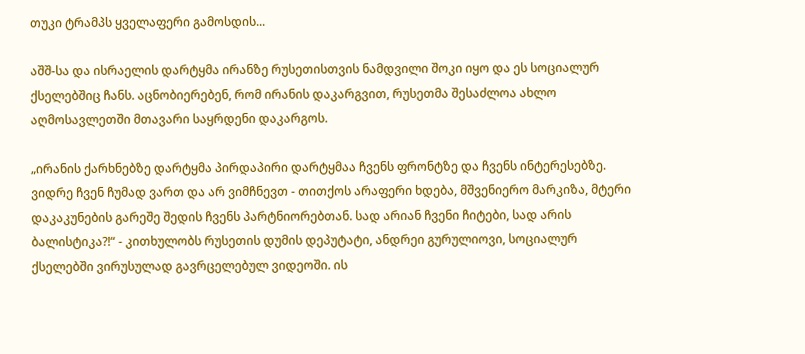თუკი ტრამპს ყველაფერი გამოსდის...

აშშ-სა და ისრაელის დარტყმა ირანზე რუსეთისთვის ნამდვილი შოკი იყო და ეს სოციალურ ქსელებშიც ჩანს. აცნობიერებენ, რომ ირანის დაკარგვით, რუსეთმა შესაძლოა ახლო აღმოსავლეთში მთავარი საყრდენი დაკარგოს.

„ირანის ქარხნებზე დარტყმა პირდაპირი დარტყმაა ჩვენს ფრონტზე და ჩვენს ინტერესებზე. ვიდრე ჩვენ ჩუმად ვართ და არ ვიმჩნევთ - თითქოს არაფერი ხდება, მშვენიერო მარკიზა, მტერი დაკაკუნების გარეშე შედის ჩვენს პარტნიორებთან. სად არიან ჩვენი ჩიტები, სად არის ბალისტიკა?!“ - კითხულობს რუსეთის დუმის დეპუტატი, ანდრეი გურულიოვი, სოციალურ ქსელებში ვირუსულად გავრცელებულ ვიდეოში. ის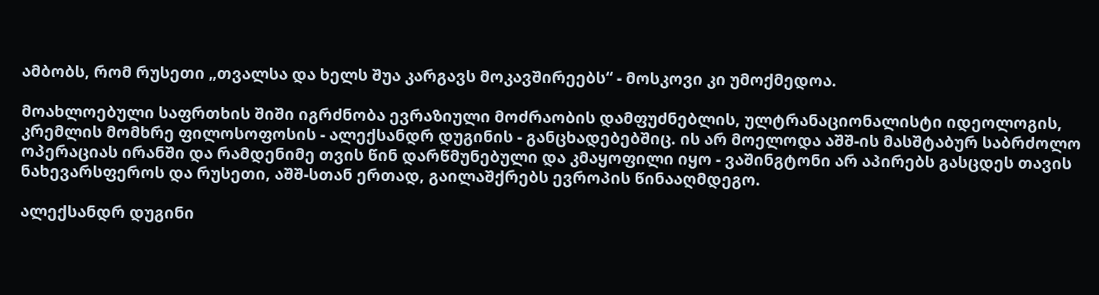ამბობს, რომ რუსეთი „თვალსა და ხელს შუა კარგავს მოკავშირეებს“ - მოსკოვი კი უმოქმედოა.

მოახლოებული საფრთხის შიში იგრძნობა ევრაზიული მოძრაობის დამფუძნებლის, ულტრანაციონალისტი იდეოლოგის, კრემლის მომხრე ფილოსოფოსის - ალექსანდრ დუგინის - განცხადებებშიც. ის არ მოელოდა აშშ-ის მასშტაბურ საბრძოლო ოპერაციას ირანში და რამდენიმე თვის წინ დარწმუნებული და კმაყოფილი იყო - ვაშინგტონი არ აპირებს გასცდეს თავის ნახევარსფეროს და რუსეთი, აშშ-სთან ერთად, გაილაშქრებს ევროპის წინააღმდეგო.

ალექსანდრ დუგინი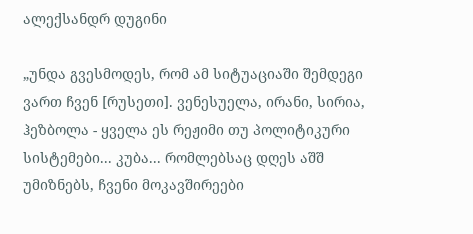ალექსანდრ დუგინი

„უნდა გვესმოდეს, რომ ამ სიტუაციაში შემდეგი ვართ ჩვენ [რუსეთი]. ვენესუელა, ირანი, სირია, ჰეზბოლა - ყველა ეს რეჟიმი თუ პოლიტიკური სისტემები... კუბა... რომლებსაც დღეს აშშ უმიზნებს, ჩვენი მოკავშირეები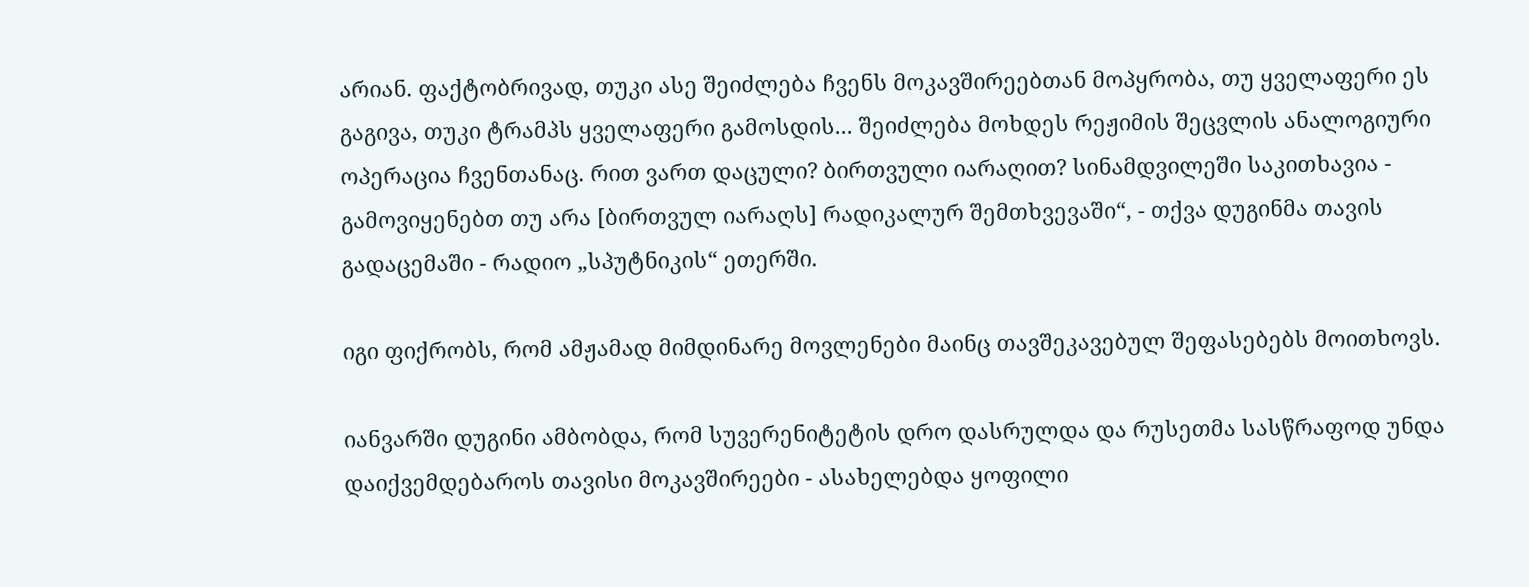არიან. ფაქტობრივად, თუკი ასე შეიძლება ჩვენს მოკავშირეებთან მოპყრობა, თუ ყველაფერი ეს გაგივა, თუკი ტრამპს ყველაფერი გამოსდის... შეიძლება მოხდეს რეჟიმის შეცვლის ანალოგიური ოპერაცია ჩვენთანაც. რით ვართ დაცული? ბირთვული იარაღით? სინამდვილეში საკითხავია - გამოვიყენებთ თუ არა [ბირთვულ იარაღს] რადიკალურ შემთხვევაში“, - თქვა დუგინმა თავის გადაცემაში - რადიო „სპუტნიკის“ ეთერში.

იგი ფიქრობს, რომ ამჟამად მიმდინარე მოვლენები მაინც თავშეკავებულ შეფასებებს მოითხოვს.

იანვარში დუგინი ამბობდა, რომ სუვერენიტეტის დრო დასრულდა და რუსეთმა სასწრაფოდ უნდა დაიქვემდებაროს თავისი მოკავშირეები - ასახელებდა ყოფილი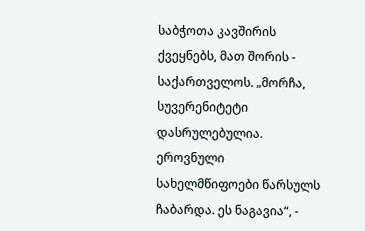საბჭოთა კავშირის ქვეყნებს, მათ შორის - საქართველოს. „მორჩა, სუვერენიტეტი დასრულებულია. ეროვნული სახელმწიფოები წარსულს ჩაბარდა. ეს ნაგავია“, -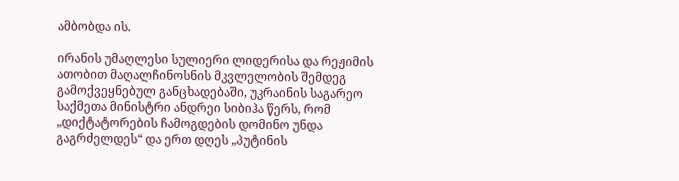ამბობდა ის.

ირანის უმაღლესი სულიერი ლიდერისა და რეჟიმის ათობით მაღალჩინოსნის მკვლელობის შემდეგ გამოქვეყნებულ განცხადებაში, უკრაინის საგარეო საქმეთა მინისტრი ანდრეი სიბიჰა წერს, რომ „დიქტატორების ჩამოგდების დომინო უნდა გაგრძელდეს“ და ერთ დღეს „პუტინის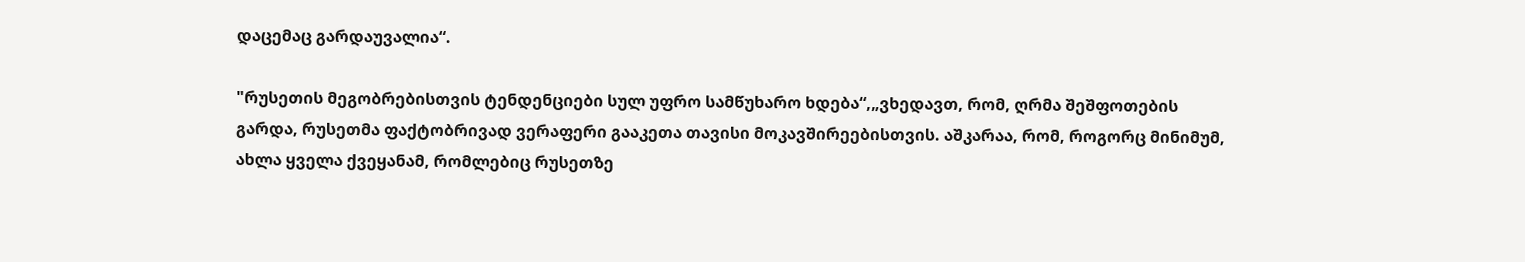დაცემაც გარდაუვალია“.

"რუსეთის მეგობრებისთვის ტენდენციები სულ უფრო სამწუხარო ხდება“,„ვხედავთ, რომ, ღრმა შეშფოთების გარდა, რუსეთმა ფაქტობრივად ვერაფერი გააკეთა თავისი მოკავშირეებისთვის. აშკარაა, რომ, როგორც მინიმუმ, ახლა ყველა ქვეყანამ, რომლებიც რუსეთზე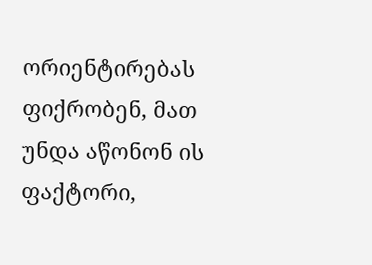ორიენტირებას ფიქრობენ, მათ უნდა აწონონ ის ფაქტორი,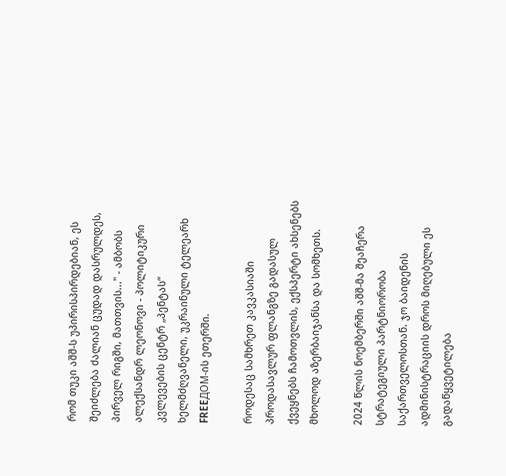რომ თუკი აშშ-ს უპირისპირდებიან, ეს შეიძლება ძალიან ცუდად დასრულდეს, პირველ რიგში, მათთვის..." - ამბობს ალექსანდრ ლეონოვი - პოლიტიკური კვლევების ცენტრ „პენტას“ ხელმძღვანელი, უკრაინული ტელეარხ FREEДОМ-ის ეთერში.

როდესაც სამხრეთ კავკასიაში პროდასავლურ ფლანგზე გადასულ ქვეყნებს ჩამოთვლის, ექსპერტი ახსენებს მხოლოდ აზერბაიჯანსა და სომხეთს.

2024 წლის ნოემბერში აშშ-მა შეაჩერა სტრატეგიული პარტნიორობა საქართველოსთან. ჯო ბაიდენის ადმინისტრაციის დროს მიღებული ეს გადაწყვეტილება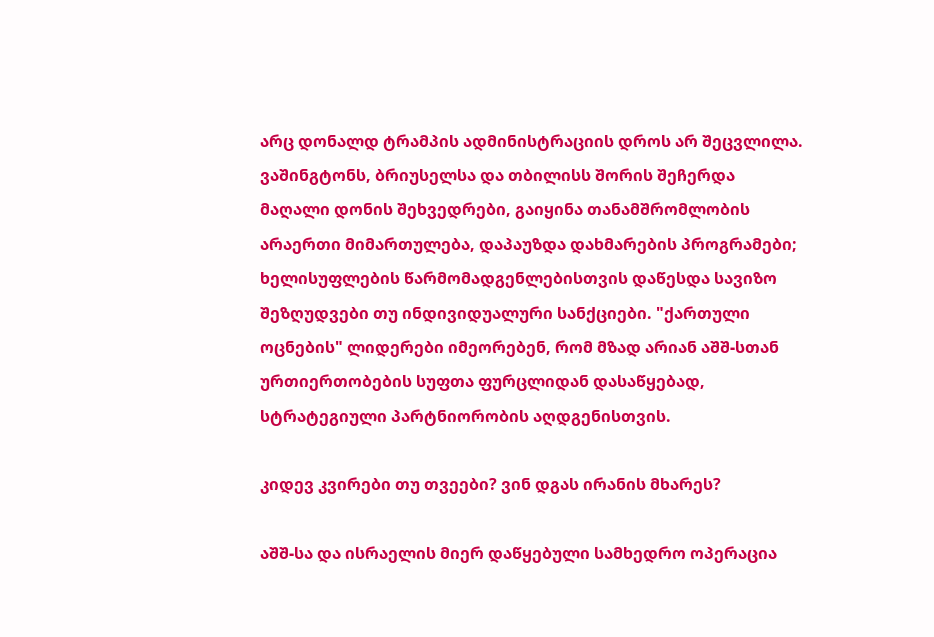არც დონალდ ტრამპის ადმინისტრაციის დროს არ შეცვლილა. ვაშინგტონს, ბრიუსელსა და თბილისს შორის შეჩერდა მაღალი დონის შეხვედრები, გაიყინა თანამშრომლობის არაერთი მიმართულება, დაპაუზდა დახმარების პროგრამები; ხელისუფლების წარმომადგენლებისთვის დაწესდა სავიზო შეზღუდვები თუ ინდივიდუალური სანქციები. "ქართული ოცნების" ლიდერები იმეორებენ, რომ მზად არიან აშშ-სთან ურთიერთობების სუფთა ფურცლიდან დასაწყებად, სტრატეგიული პარტნიორობის აღდგენისთვის.

კიდევ კვირები თუ თვეები? ვინ დგას ირანის მხარეს?

აშშ-სა და ისრაელის მიერ დაწყებული სამხედრო ოპერაცია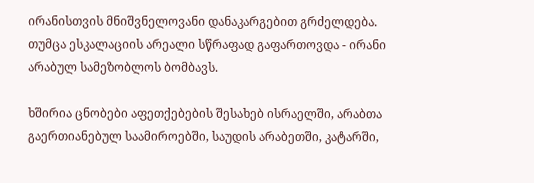ირანისთვის მნიშვნელოვანი დანაკარგებით გრძელდება. თუმცა ესკალაციის არეალი სწრაფად გაფართოვდა - ირანი არაბულ სამეზობლოს ბომბავს.

ხშირია ცნობები აფეთქებების შესახებ ისრაელში, არაბთა გაერთიანებულ საამიროებში, საუდის არაბეთში, კატარში,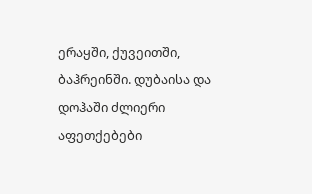ერაყში, ქუვეითში, ბაჰრეინში. დუბაისა და დოჰაში ძლიერი აფეთქებები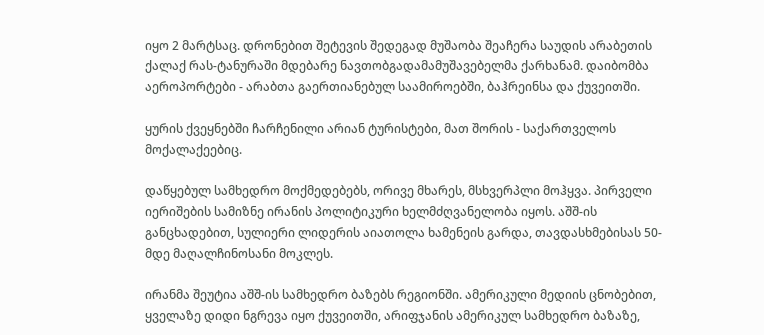იყო 2 მარტსაც. დრონებით შეტევის შედეგად მუშაობა შეაჩერა საუდის არაბეთის ქალაქ რას-ტანურაში მდებარე ნავთობგადამამუშავებელმა ქარხანამ. დაიბომბა აეროპორტები - არაბთა გაერთიანებულ საამიროებში, ბაჰრეინსა და ქუვეითში.

ყურის ქვეყნებში ჩარჩენილი არიან ტურისტები, მათ შორის - საქართველოს მოქალაქეებიც.

დაწყებულ სამხედრო მოქმედებებს, ორივე მხარეს, მსხვერპლი მოჰყვა. პირველი იერიშების სამიზნე ირანის პოლიტიკური ხელმძღვანელობა იყოს. აშშ-ის განცხადებით, სულიერი ლიდერის აიათოლა ხამენეის გარდა, თავდასხმებისას 50-მდე მაღალჩინოსანი მოკლეს.

ირანმა შეუტია აშშ-ის სამხედრო ბაზებს რეგიონში. ამერიკული მედიის ცნობებით, ყველაზე დიდი ნგრევა იყო ქუვეითში, არიფჯანის ამერიკულ სამხედრო ბაზაზე,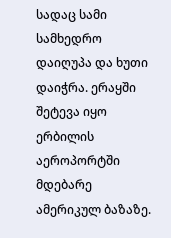სადაც სამი სამხედრო დაიღუპა და ხუთი დაიჭრა. ერაყში შეტევა იყო ერბილის აეროპორტში მდებარე ამერიკულ ბაზაზე.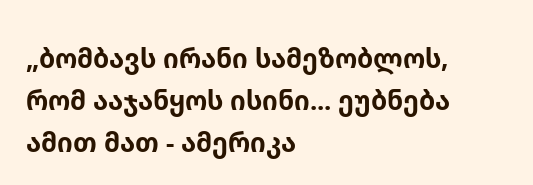„ბომბავს ირანი სამეზობლოს, რომ ააჯანყოს ისინი... ეუბნება ამით მათ - ამერიკა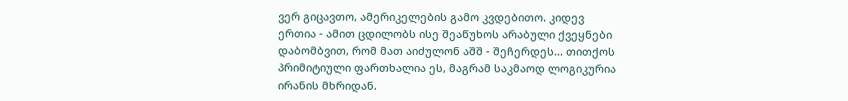ვერ გიცავთო, ამერიკელების გამო კვდებითო. კიდევ ერთია - ამით ცდილობს ისე შეაწუხოს არაბული ქვეყნები დაბომბვით, რომ მათ აიძულონ აშშ - შეჩერდეს... თითქოს პრიმიტიული ფართხალია ეს, მაგრამ საკმაოდ ლოგიკურია ირანის მხრიდან.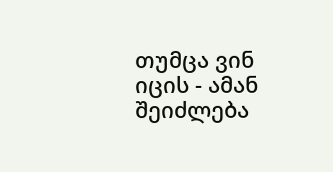თუმცა ვინ იცის - ამან შეიძლება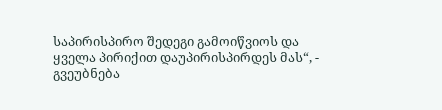საპირისპირო შედეგი გამოიწვიოს და ყველა პირიქით დაუპირისპირდეს მას“, - გვეუბნება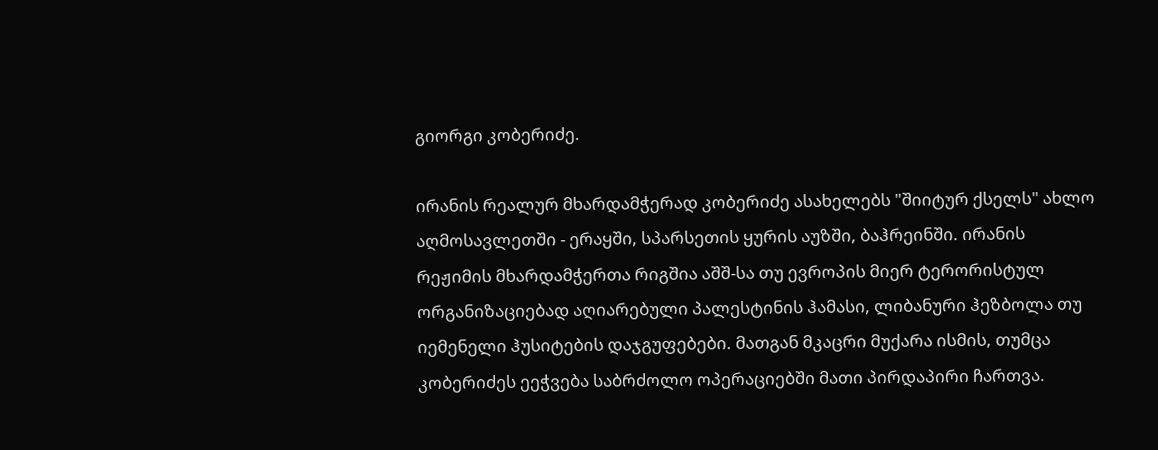გიორგი კობერიძე.

ირანის რეალურ მხარდამჭერად კობერიძე ასახელებს "შიიტურ ქსელს" ახლო აღმოსავლეთში - ერაყში, სპარსეთის ყურის აუზში, ბაჰრეინში. ირანის რეჟიმის მხარდამჭერთა რიგშია აშშ-სა თუ ევროპის მიერ ტერორისტულ ორგანიზაციებად აღიარებული პალესტინის ჰამასი, ლიბანური ჰეზბოლა თუ იემენელი ჰუსიტების დაჯგუფებები. მათგან მკაცრი მუქარა ისმის, თუმცა კობერიძეს ეეჭვება საბრძოლო ოპერაციებში მათი პირდაპირი ჩართვა.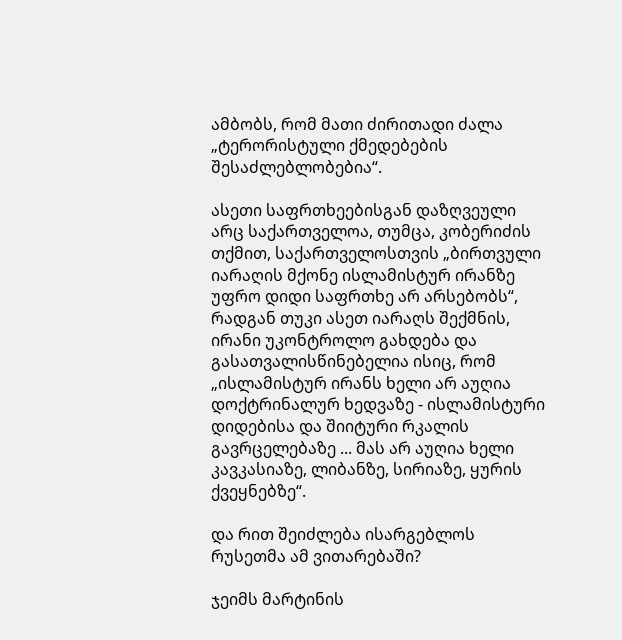ამბობს, რომ მათი ძირითადი ძალა „ტერორისტული ქმედებების შესაძლებლობებია“.

ასეთი საფრთხეებისგან დაზღვეული არც საქართველოა, თუმცა, კობერიძის თქმით, საქართველოსთვის „ბირთვული იარაღის მქონე ისლამისტურ ირანზე უფრო დიდი საფრთხე არ არსებობს“, რადგან თუკი ასეთ იარაღს შექმნის, ირანი უკონტროლო გახდება და გასათვალისწინებელია ისიც, რომ „ისლამისტურ ირანს ხელი არ აუღია დოქტრინალურ ხედვაზე - ისლამისტური დიდებისა და შიიტური რკალის გავრცელებაზე ... მას არ აუღია ხელი კავკასიაზე, ლიბანზე, სირიაზე, ყურის ქვეყნებზე“.

და რით შეიძლება ისარგებლოს რუსეთმა ამ ვითარებაში?

ჯეიმს მარტინის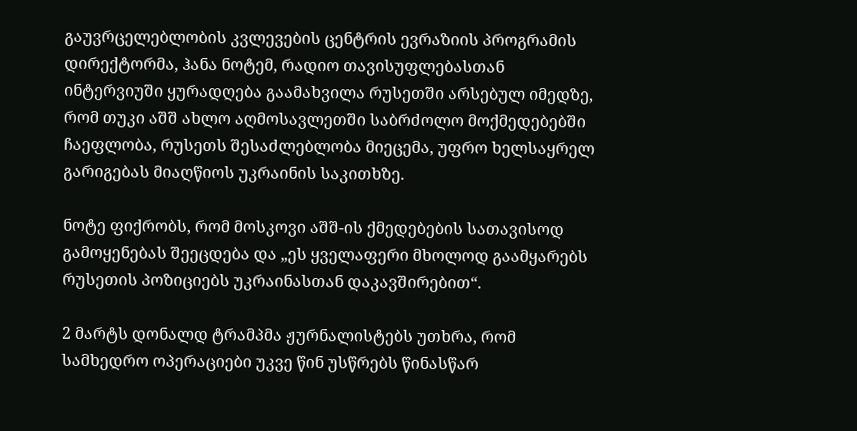გაუვრცელებლობის კვლევების ცენტრის ევრაზიის პროგრამის დირექტორმა, ჰანა ნოტემ, რადიო თავისუფლებასთან ინტერვიუში ყურადღება გაამახვილა რუსეთში არსებულ იმედზე, რომ თუკი აშშ ახლო აღმოსავლეთში საბრძოლო მოქმედებებში ჩაეფლობა, რუსეთს შესაძლებლობა მიეცემა, უფრო ხელსაყრელ გარიგებას მიაღწიოს უკრაინის საკითხზე.

ნოტე ფიქრობს, რომ მოსკოვი აშშ-ის ქმედებების სათავისოდ გამოყენებას შეეცდება და „ეს ყველაფერი მხოლოდ გაამყარებს რუსეთის პოზიციებს უკრაინასთან დაკავშირებით“.

2 მარტს დონალდ ტრამპმა ჟურნალისტებს უთხრა, რომ სამხედრო ოპერაციები უკვე წინ უსწრებს წინასწარ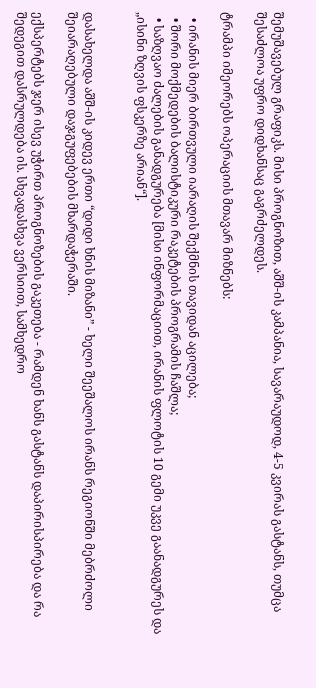შემუშავებულ გრაფიკს. მისი პროგნოზით, აშშ-ის კამპანია, სავარაუდოდ, 4-5 კვირას გასტანს, თუმცა შესაძლოა უფრო დიდხანსაც გაგრძელდეს.

ტრამპი იმეორებს ოპერაციის მთავარ მიზნებს:

  • ირანის მიერ ბირთვული იარაღის შექმნის თავიდან აცილება;
  • შორი მოქმედების ბალისტიკური რაკეტების პროგრამის ჩაშლა;
  • საზღვაო ძალების განადგურება [მისი ინფორმაციით, ირანის ფლოტის 10 გემი უკვე გაანადგურეს და „ისინი ზღვის ფსკერზე არიან“].


დასახელდა აშშ-ის კიდევ ერთი “დიდი ხნის მიზანი” - ხელი შეეშალოს ირანს რეგიონში მებრძოლი შეიარაღებული დაჯგუფებების მხარდაჭერაში.

ექსპერტებს ჯერ ისევ უჭირთ პროგნოზების გაკეთება - რამდენ ხანს გასტანს დაპირისპირება და რა შედეგით დასრულდება ის. სხვადასხვა ვერსიით, სამხედრო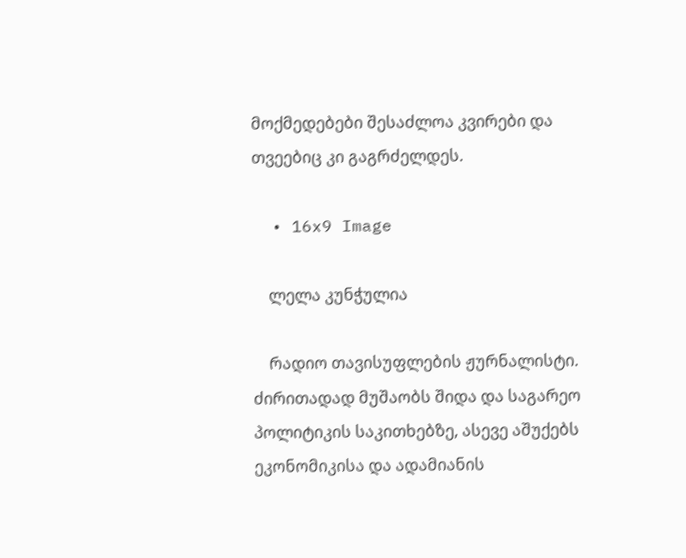მოქმედებები შესაძლოა კვირები და თვეებიც კი გაგრძელდეს.

  • 16x9 Image

    ლელა კუნჭულია

    რადიო თავისუფლების ჟურნალისტი. ძირითადად მუშაობს შიდა და საგარეო პოლიტიკის საკითხებზე, ასევე აშუქებს ეკონომიკისა და ადამიანის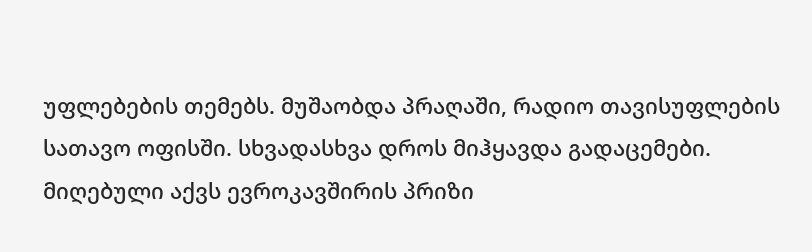უფლებების თემებს. მუშაობდა პრაღაში, რადიო თავისუფლების სათავო ოფისში. სხვადასხვა დროს მიჰყავდა გადაცემები. მიღებული აქვს ევროკავშირის პრიზი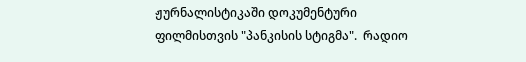ჟურნალისტიკაში დოკუმენტური ფილმისთვის "პანკისის სტიგმა".  რადიო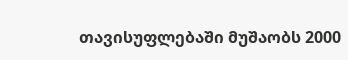თავისუფლებაში მუშაობს 2000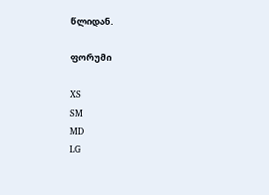წლიდან.

ფორუმი

XS
SM
MD
LG